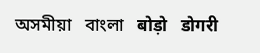অসমীয়া   বাংলা   बोड़ो   डोगरी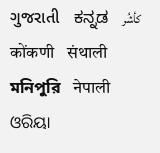ગુજરાતી   ಕನ್ನಡ   كأشُر   कोंकणी   संथाली   মনিপুরি   नेपाली   ଓରିୟା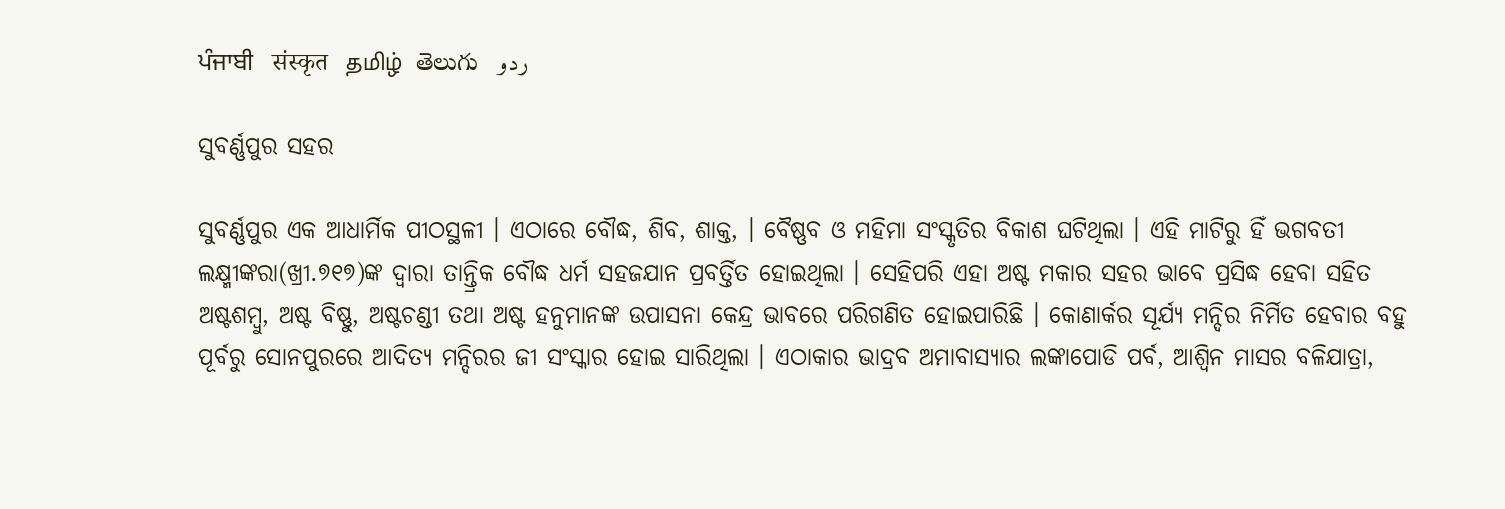ਪੰਜਾਬੀ   संस्कृत   தமிழ்  తెలుగు   ردو

ସୁବର୍ଣ୍ଣପୁର ସହର

ସୁବର୍ଣ୍ଣପୁର ଏକ ଆଧାର୍ମିକ ପୀଠସ୍ଥଳୀ । ଏଠାରେ ବୌଦ୍ଧ, ଶିବ, ଶାକ୍ତ, । ବୈଷ୍ଣବ ଓ ମହିମା ସଂସ୍କୃତିର ବିକାଶ ଘଟିଥିଲା । ଏହି ମାଟିରୁ ହିଁ ଭଗବତୀ ଲକ୍ଷ୍ମୀଙ୍କରା(ଖ୍ରୀ.୭୧୭)ଙ୍କ ଦ୍ଵାରା ତାନ୍ତ୍ରିକ ବୌଦ୍ଧ ଧର୍ମ ସହଜଯାନ ପ୍ରବର୍ତ୍ତିତ ହୋଇଥିଲା । ସେହିପରି ଏହା ଅଷ୍ଟ ମକାର ସହର ଭାବେ ପ୍ରସିଦ୍ଧ ହେବା ସହିତ ଅଷ୍ଟଶମ୍ବୁ, ଅଷ୍ଟ ବିଷ୍ଣୁ, ଅଷ୍ଟଚଣ୍ଡୀ ତଥା ଅଷ୍ଟ ହନୁମାନଙ୍କ ଉପାସନା କେନ୍ଦ୍ର ଭାବରେ ପରିଗଣିତ ହୋଇପାରିଛି । କୋଣାର୍କର ସୂର୍ଯ୍ୟ ମନ୍ଦିର ନିର୍ମିତ ହେବାର ବହୁ ପୂର୍ବରୁ ସୋନପୁରରେ ଆଦିତ୍ୟ ମନ୍ଦିରର ଜୀ ସଂସ୍କାର ହୋଇ ସାରିଥିଲା । ଏଠାକାର ଭାଦ୍ରବ ଅମାବାସ୍ୟାର ଲଙ୍କାପୋଡି ପର୍ବ, ଆଶ୍ୱିନ ମାସର ବଳିଯାତ୍ରା,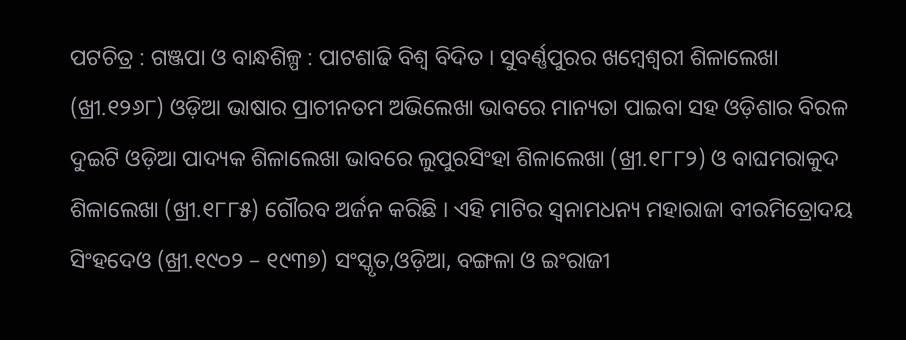ପଟଚିତ୍ର : ଗଞ୍ଜପା ଓ ବାନ୍ଧଶିଳ୍ପ : ପାଟଶାଢି ବିଶ୍ଵ ବିଦିତ । ସୁବର୍ଣ୍ଣପୁରର ଖମ୍ବେଶ୍ୱରୀ ଶିଳାଲେଖା (ଖ୍ରୀ.୧୨୬୮) ଓଡ଼ିଆ ଭାଷାର ପ୍ରାଚୀନତମ ଅଭିଲେଖା ଭାବରେ ମାନ୍ୟତା ପାଇବା ସହ ଓଡ଼ିଶାର ବିରଳ ଦୁଇଟି ଓଡ଼ିଆ ପାଦ୍ୟକ ଶିଳାଲେଖା ଭାବରେ ଲୁପୁରସିଂହା ଶିଳାଲେଖା (ଖ୍ରୀ.୧୮୮୨) ଓ ବାଘମରାକୁଦ ଶିଳାଲେଖା (ଖ୍ରୀ.୧୮୮୫) ଗୌରବ ଅର୍ଜନ କରିଛି । ଏହି ମାଟିର ସ୍ୱନାମଧନ୍ୟ ମହାରାଜା ବୀରମିତ୍ରୋଦୟ ସିଂହଦେଓ (ଖ୍ରୀ.୧୯୦୨ – ୧୯୩୭) ସଂସ୍କୃତ,ଓଡ଼ିଆ, ବଙ୍ଗଳା ଓ ଇଂରାଜୀ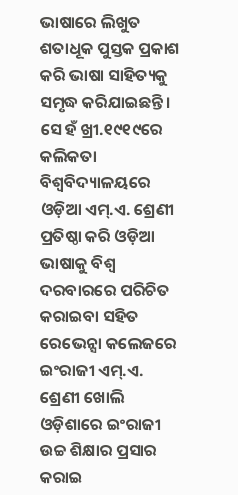ଭାଷାରେ ଲିଖୁତ ଶତାଧୂକ ପୁସ୍ତକ ପ୍ରକାଶ କରି ଭାଷା ସାହିତ୍ୟକୁ ସମୃଦ୍ଧ କରିଯାଇଛନ୍ତି ।  ସେ ହଁ ଖ୍ରୀ.୧୯୧୯ରେ କଲିକତା ବିଶ୍ୱବିଦ୍ୟାଳୟରେ ଓଡ଼ିଆ ଏମ୍.ଏ. ଶ୍ରେଣୀ ପ୍ରତିଷ୍ଠା କରି ଓଡ଼ିଆ ଭାଷାକୁ ବିଶ୍ୱ ଦରବାରରେ ପରିଚିତ କରାଇବା ସହିତ ରେଭେନ୍ସା କଲେଜରେ ଇଂରାଜୀ ଏମ୍.ଏ. ଶ୍ରେଣୀ ଖୋଲି ଓଡ଼ିଶାରେ ଇଂରାଜୀ ଉଚ୍ଚ ଶିକ୍ଷାର ପ୍ରସାର  କରାଇ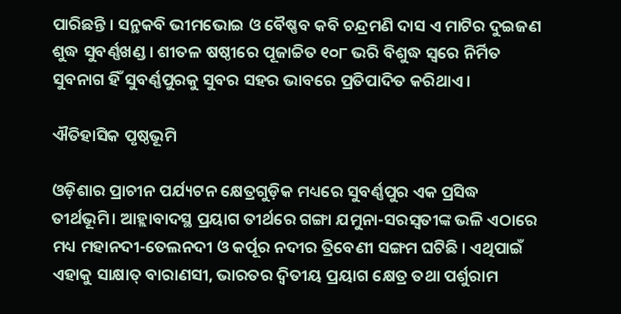ପାରିଛନ୍ତି । ସନ୍ଥକବି ଭୀମଭୋଇ ଓ ବୈଷ୍ଣବ କବି ଚନ୍ଦ୍ରମଣି ଦାସ ଏ ମାଟିର ଦୁଇଜଣ ଶୁଦ୍ଧ ସୁବର୍ଣ୍ଣଖଣ୍ଡ । ଶୀତଳ ଷଷ୍ଠୀରେ ପୂଜାଚ୍ଚିତ ୧୦୮ ଭରି ବିଶୁଦ୍ଧ ସ୍ଵରେ ନିର୍ମିତ ସୁବନାଗ ହିଁ ସୁବର୍ଣ୍ଣପୁରକୁ ସୁବର ସହର ଭାବରେ ପ୍ରତିପାଦିତ କରିଥାଏ ।

ଐତିହାସିକ ପୃଷ୍ଠଭୂମି

ଓଡ଼ିଶାର ପ୍ରାଚୀନ ପର୍ଯ୍ୟଟନ କ୍ଷେତ୍ରଗୁଡ଼ିକ ମଧ୍ୟରେ ସୁବର୍ଣ୍ଣପୁର ଏକ ପ୍ରସିଦ୍ଧ ତୀର୍ଥଭୂମି। ଆହ୍ଲାବାଦସ୍ଥ ପ୍ରୟାଗ ତୀର୍ଥରେ ଗଙ୍ଗା ଯମୁନା-ସରସ୍ଵତୀଙ୍କ ଭଳି ଏଠାରେ ମଧ୍ୟ ମହାନଦୀ-ତେଲନଦୀ ଓ କର୍ପୂର ନଦୀର ତ୍ରିବେଣୀ ସଙ୍ଗମ ଘଟିଛି । ଏଥିପାଇଁ ଏହାକୁ ସାକ୍ଷାତ୍ ବାରାଣସୀ, ଭାରତର ଦ୍ଵିତୀୟ ପ୍ରୟାଗ କ୍ଷେତ୍ର ତଥା ପର୍ଶୁରାମ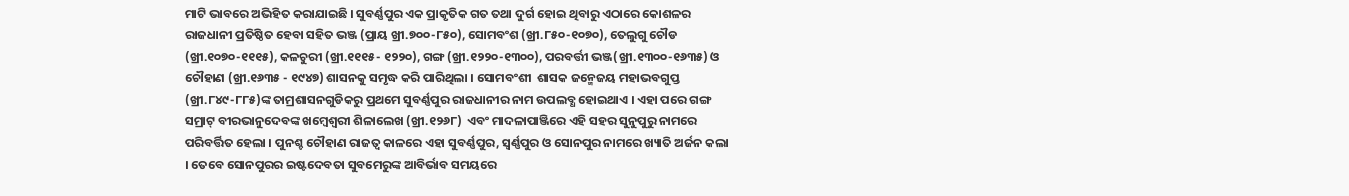ମାଟି ଭାବରେ ଅଭିହିତ କରାଯାଇଛି । ସୁବର୍ଣ୍ଣପୁର ଏକ ପ୍ରାକୃତିକ ଗତ ତଥା ଦୁର୍ଗ ହୋଇ ଥିବାରୁ ଏଠାରେ କୋଶଳର ରାଜଧାନୀ ପ୍ରତିଷ୍ଠିତ ହେବା ସହିତ ଭଞ୍ଜ (ପ୍ରାୟ ଖ୍ରୀ.୭୦୦-୮୫୦), ସୋମବଂଶ (ଖ୍ରୀ.୮୫୦-୧୦୭୦), ତେଲୁଗୁ ଚୌଡ (ଖ୍ରୀ.୧୦୭୦-୧୧୧୫), କଳଚୁରୀ (ଖ୍ରୀ.୧୧୧୫- ୧୨୨୦), ଗଙ୍ଗ (ଖ୍ରୀ.୧୨୨୦-୧୩୦୦), ପରବର୍ତ୍ତୀ ଭଞ୍ଜ(ଖ୍ରୀ.୧୩୦୦-୧୬୩୫) ଓ ଚୌହାଣ (ଖ୍ରୀ.୧୬୩୫ - ୧୯୪୭) ଶାସନକୁ ସମୃଦ୍ଧ କରି ପାରିଥିଲା । ସୋମବଂଶୀ  ଶାସକ ଜନ୍ମେଜୟ ମହାଭବଗୁପ୍ତ (ଖ୍ରୀ.୮୪୯-୮୮୫)ଙ୍କ ତାମ୍ରଶାସନଗୁଡିକରୁ ପ୍ରଥମେ ସୁବର୍ଣ୍ଣପୁର ରାଜଧାନୀର ନାମ ଉପଲବ୍ଧ ହୋଇଥାଏ । ଏହା ପରେ ଗଙ୍ଗ ସମ୍ରାଟ୍ ବୀରଭାନୁଦେବଙ୍କ ଖମ୍ବେଶ୍ୱରୀ ଶିଳାଲେଖ (ଖ୍ରୀ.୧୨୬୮)  ଏବଂ ମାଦଳାପାଞ୍ଜିରେ ଏହି ସହର ସୁନୁପୁରୁ ନାମରେ  ପରିବର୍ତ୍ତିତ ହେଲା । ପୁନଶ୍ଚ ଚୌହାଣ ରାଜତ୍ଵ କାଳରେ ଏହା ସୁବର୍ଣ୍ଣପୁର, ସ୍ଵର୍ଣ୍ଣପୁର ଓ ସୋନପୁର ନାମରେ ଖ୍ୟାତି ଅର୍ଜନ କଲା । ତେବେ ସୋନପୁରର ଇଷ୍ଟଦେବତା ସୁବମେରୁଙ୍କ ଆବିର୍ଭାବ ସମୟରେ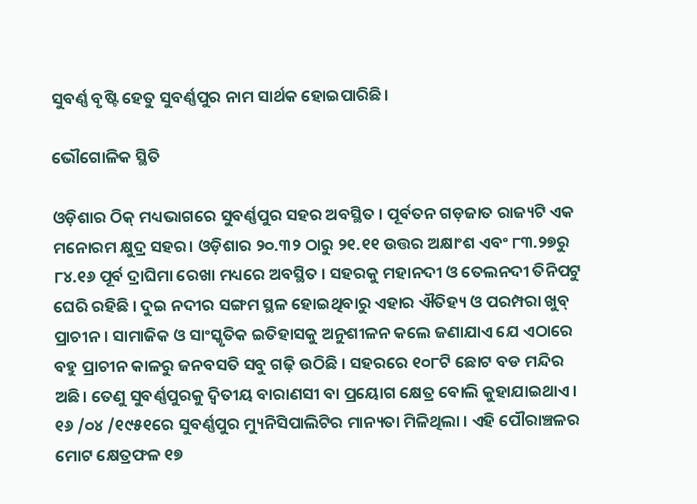ସୁବର୍ଣ୍ଣ ବୃଷ୍ଟି ହେତୁ ସୁବର୍ଣ୍ଣପୁର ନାମ ସାର୍ଥକ ହୋଇପାରିଛି।

ଭୌଗୋଳିକ ସ୍ଥିତି

ଓଡ଼ିଶାର ଠିକ୍ ମଧ୍ୟଭାଗରେ ସୁବର୍ଣ୍ଣପୁର ସହର ଅବସ୍ଥିତ । ପୂର୍ବତନ ଗଡ଼ଜାତ ରାଜ୍ୟଟି ଏକ ମନୋରମ କ୍ଷୁଦ୍ର ସହର। ଓଡ଼ିଶାର ୨୦.୩୨ ଠାରୁ ୨୧.୧୧ ଉତ୍ତର ଅକ୍ଷାଂଶ ଏବଂ ୮୩.୨୭ରୁ ୮୪.୧୬ ପୂର୍ବ ଦ୍ରାଘିମା ରେଖା ମଧ୍ୟରେ ଅବସ୍ଥିତ । ସହରକୁ ମହାନଦୀ ଓ ତେଲନଦୀ ତିନିପଟୁ ଘେରି ରହିଛି । ଦୁଇ ନଦୀର ସଙ୍ଗମ ସ୍ଥଳ ହୋଇଥିବାରୁ ଏହାର ଐତିହ୍ୟ ଓ ପରମ୍ପରା ଖୁବ୍ ପ୍ରାଚୀନ । ସାମାଜିକ ଓ ସାଂସ୍କୃତିକ ଇତିହାସକୁ ଅନୁଶୀଳନ କଲେ ଜଣାଯାଏ ଯେ ଏଠାରେ ବହୁ ପ୍ରାଚୀନ କାଳରୁ ଜନବସତି ସବୁ ଗଢ଼ି ଉଠିଛି । ସହରରେ ୧୦୮ଟି ଛୋଟ ବଡ ମନ୍ଦିର ଅଛି। ତେଣୁ ସୁବର୍ଣ୍ଣପୁରକୁ ଦ୍ଵିତୀୟ ବାରାଣସୀ ବା ପ୍ରୟୋଗ କ୍ଷେତ୍ର ବୋଲି କୁହାଯାଇଥାଏ । ୧୬ /୦୪ /୧୯୫୧ରେ ସୁବର୍ଣ୍ଣପୁର ମ୍ୟୁନିସିପାଲିଟିର ମାନ୍ୟତା ମିଳିଥିଲା । ଏହି ପୌରାଞ୍ଚଳର ମୋଟ କ୍ଷେତ୍ରଫଳ ୧୭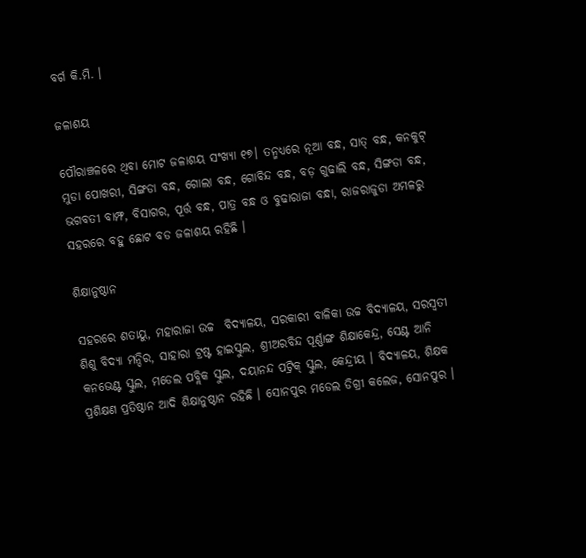ବର୍ଗ କି.ମି. ।

ଜଳାଶୟ

ପୌରାଞ୍ଚଳରେ ଥିବା ମୋଟ ଜଳାଶୟ ସଂଖ୍ୟା ୧୭। ତନ୍ମଧ୍ୟରେ ନୂଆ ବନ୍ଧ, ସାତ୍ ବନ୍ଧ, କନକୁଟ୍ ମୁଡା ପୋଖରୀ, ସିଙ୍ଗଡା ବନ୍ଧ, ଗୋଲା ବନ୍ଧ, ଗୋବିନ୍ଦ ବନ୍ଧ, ବଡ଼ ଗୁଢାଲି ବନ୍ଧ, ସିଙ୍ଗଡା ବନ୍ଧ, ଭଗବତୀ ବାମ୍ଫ, ବିସାଗର, ପୂର୍ତ୍ତ ବନ୍ଧ, ପାତ୍ର ବନ୍ଧ ଓ ବୁଢାରାଜା ବନ୍ଧା, ରାଜରାଜୁଡା ଅମଳରୁ ସହରରେ ବହୁ ଛୋଟ ବଡ ଜଳାଶୟ ରହିଛି ।

ଶିକ୍ଷାନୁଷ୍ଠାନ

ସହରରେ ଶତାୟୁ, ମହାରାଜା ଉଚ୍ଚ  ବିଦ୍ୟାଳୟ, ସରକାରୀ ବାଳିକା ଉଚ୍ଚ ବିଦ୍ୟାଳୟ, ସରସ୍ଵତୀ ଶିଶୁ ବିଦ୍ୟା ମନ୍ଦିର, ସାହାରା ଟ୍ରଷ୍ଟ ହାଇସ୍କୁଲ, ଶ୍ରୀଅରବିନ୍ଦ ପୂର୍ଣ୍ଣାଙ୍ଗ ଶିକ୍ଷାକେନ୍ଦ୍ର, ସେଣ୍ଟ ଆନି କନଭେଣ୍ଟ ସ୍କୁଲ, ମଡେଲ ପବ୍ଲିକ ସ୍କୁଲ, ଦୟାନନ୍ଦ ପଟ୍ରିକ୍ ସ୍କୁଲ, କେନ୍ଦ୍ରୀୟ । ବିଦ୍ୟାଳୟ, ଶିକ୍ଷକ ପ୍ରଶିକ୍ଷଣ ପ୍ରତିଷ୍ଠାନ ଆଦି ଶିକ୍ଷାନୁଷ୍ଠାନ ରହିଛି । ସୋନପୁର ମଡେଲ ଡିଗ୍ରୀ କଲେଜ, ସୋନପୁର ।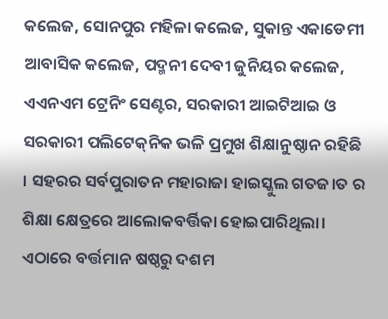କଲେଜ, ସୋନପୁର ମହିଳା କଲେଜ, ସୁକାନ୍ତ ଏକାଡେମୀ ଆବାସିକ କଲେଜ, ପଦ୍ମନୀ ଦେବୀ ଜୁନିୟର କଲେଜ, ଏଏନଏମ ଟ୍ରେନିଂ ସେଣ୍ଟର, ସରକାରୀ ଆଇଟିଆଇ ଓ ସରକାରୀ ପଲିଟେକ୍‌ନିକ ଭଳି ପ୍ରମୁଖ ଶିକ୍ଷାନୁଷ୍ଠାନ ରହିଛି । ସହରର ସର୍ବପୁରାତନ ମହାରାଜା ହାଇସ୍କୁଲ ଗତଜ।ତ ର ଶିକ୍ଷା କ୍ଷେତ୍ରରେ ଆଲୋକବର୍ତ୍ତିକା ହୋଇପାରିଥିଲା। ଏଠାରେ ବର୍ତ୍ତମାନ ଷଷ୍ଠରୁ ଦଶମ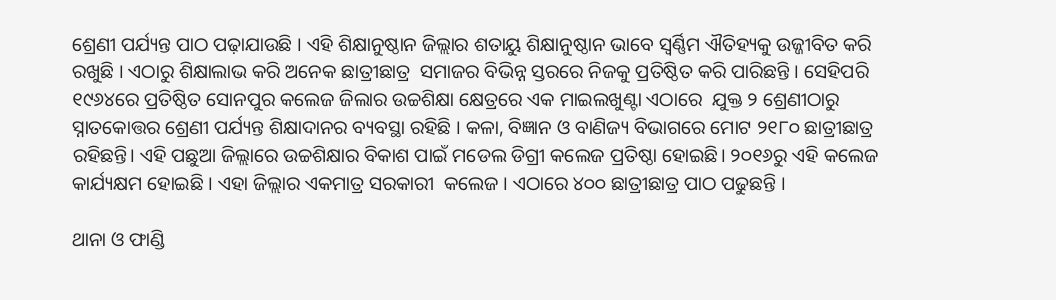ଶ୍ରେଣୀ ପର୍ଯ୍ୟନ୍ତ ପାଠ ପଢ଼ାଯାଉଛି । ଏହି ଶିକ୍ଷାନୁଷ୍ଠାନ ଜିଲ୍ଲାର ଶତାୟୁ ଶିକ୍ଷାନୁଷ୍ଠାନ ଭାବେ ସ୍ୱର୍ଣ୍ଣିମ ଐତିହ୍ୟକୁ ଉଜ୍ଜୀବିତ କରି  ରଖୁଛି । ଏଠାରୁ ଶିକ୍ଷାଲାଭ କରି ଅନେକ ଛାତ୍ରୀଛାତ୍ର  ସମାଜର ବିଭିନ୍ନ ସ୍ତରରେ ନିଜକୁ ପ୍ରତିଷ୍ଠିତ କରି ପାରିଛନ୍ତି । ସେହିପରି ୧୯୬୪ରେ ପ୍ରତିଷ୍ଠିତ ସୋନପୁର କଲେଜ ଜିଲାର ଉଚ୍ଚଶିକ୍ଷା କ୍ଷେତ୍ରରେ ଏକ ମାଇଲଖୁଣ୍ଟା ଏଠାରେ  ଯୁକ୍ତ ୨ ଶ୍ରେଣୀଠାରୁ ସ୍ନାତକୋତ୍ତର ଶ୍ରେଣୀ ପର୍ଯ୍ୟନ୍ତ ଶିକ୍ଷାଦାନର ବ୍ୟବସ୍ଥା ରହିଛି । କଳା, ବିଜ୍ଞାନ ଓ ବାଣିଜ୍ୟ ବିଭାଗରେ ମୋଟ ୨୧୮୦ ଛାତ୍ରୀଛାତ୍ର ରହିଛନ୍ତି। ଏହି ପଛୁଆ ଜିଲ୍ଲାରେ ଉଚ୍ଚଶିକ୍ଷାର ବିକାଶ ପାଇଁ ମଡେଲ ଡିଗ୍ରୀ କଲେଜ ପ୍ରତିଷ୍ଠା ହୋଇଛି। ୨୦୧୬ରୁ ଏହି କଲେଜ କାର୍ଯ୍ୟକ୍ଷମ ହୋଇଛି । ଏହା ଜିଲ୍ଲାର ଏକମାତ୍ର ସରକାରୀ  କଲେଜ । ଏଠାରେ ୪୦୦ ଛାତ୍ରୀଛାତ୍ର ପାଠ ପଢୁଛନ୍ତି ।

ଥାନା ଓ ଫାଣ୍ଡି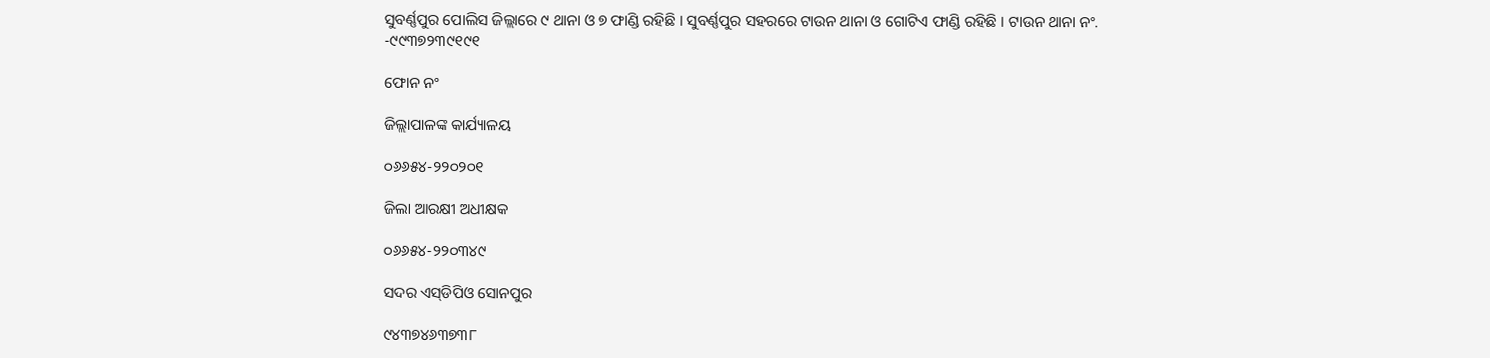ସୁବର୍ଣ୍ଣପୁର ପୋଲିସ ଜିଲ୍ଲାରେ ୯ ଥାନା ଓ ୭ ଫାଣ୍ଡି ରହିଛି । ସୁବର୍ଣ୍ଣପୁର ସହରରେ ଟାଉନ ଥାନା ଓ ଗୋଟିଏ ଫାଣ୍ଡି ରହିଛି । ଟାଉନ ଥାନା ନଂ. -୯୯୩୭୨୩୯୧୯୧

ଫୋନ ନଂ

ଜିଲ୍ଲାପାଳଙ୍କ କାର୍ଯ୍ୟାଳୟ

୦୬୬୫୪-୨୨୦୨୦୧

ଜିଲା ଆରକ୍ଷୀ ଅଧୀକ୍ଷକ

୦୬୬୫୪-୨୨୦୩୪୯

ସଦର ଏସ୍‌ଡିପିଓ ସୋନପୁର

୯୪୩୭୪୬୩୭୩୮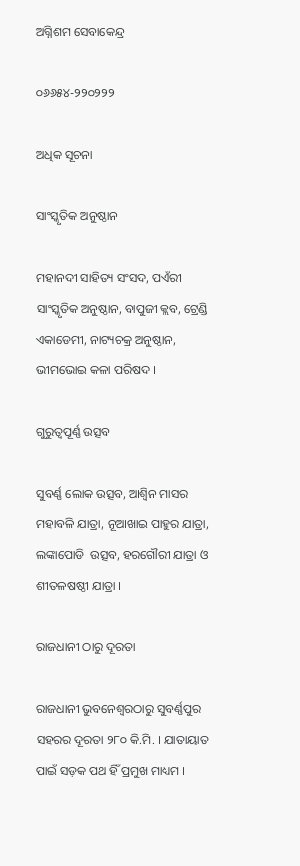ଅଗ୍ନିଶମ ସେବାକେନ୍ଦ୍ର

୦୬୬୫୪-୨୨୦୨୨୨

ଅଧିକ ସୂଚନା

ସାଂସ୍କୃତିକ ଅନୁଷ୍ଠାନ

ମହାନଦୀ ସାହିତ୍ୟ ସଂସଦ, ପଏଁରୀ ସାଂସ୍କୃତିକ ଅନୁଷ୍ଠାନ, ବାପୁଜୀ କ୍ଲବ, ଟ୍ରେଣ୍ଡି ଏକାଡେମୀ, ନାଟ୍ୟଚକ୍ର ଅନୁଷ୍ଠାନ, ଭୀମଭୋଇ କଳା ପରିଷଦ ।

ଗୁରୁତ୍ଵପୂର୍ଣ୍ଣ ଉତ୍ସବ

ସୁବର୍ଣ୍ଣ ଲୋକ ଉତ୍ସବ, ଆଶ୍ଵିନ ମାସର ମହାବଳି ଯାତ୍ରା, ନୂଆଖାଇ ପାହୁର ଯାତ୍ରା, ଲଙ୍କାପୋଡି  ଉତ୍ସବ, ହରଗୌରୀ ଯାତ୍ରା ଓ ଶୀତଳଷଷ୍ଠୀ ଯାତ୍ରା ।

ରାଜଧାନୀ ଠାରୁ ଦୂରତା

ରାଜଧାନୀ ଭୁବନେଶ୍ଵରଠାରୁ ସୁବର୍ଣ୍ଣପୁର ସହରର ଦୂରତା ୨୮୦ କି.ମି. । ଯାତାୟାତ ପାଇଁ ସଡ଼କ ପଥ ହିଁ ପ୍ରମୁଖ ମାଧ୍ୟମ ।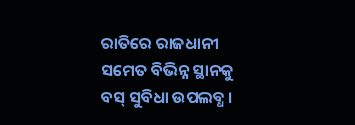ରାତିରେ ରାଜଧାନୀ ସମେତ ବିଭିନ୍ନ ସ୍ଥାନକୁ ବସ୍ ସୁବିଧା ଉପଲବ୍ଧ ।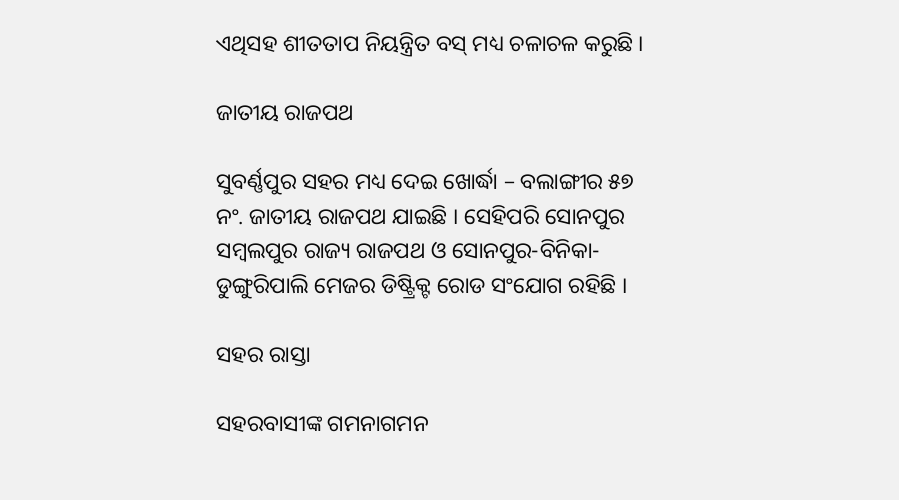ଏଥିସହ ଶୀତତାପ ନିୟନ୍ତ୍ରିତ ବସ୍ ମଧ୍ୟ ଚଳାଚଳ କରୁଛି ।

ଜାତୀୟ ରାଜପଥ

ସୁବର୍ଣ୍ଣପୁର ସହର ମଧ୍ୟ ଦେଇ ଖୋର୍ଦ୍ଧା – ବଲାଙ୍ଗୀର ୫୭ ନଂ. ଜାତୀୟ ରାଜପଥ ଯାଇଛି । ସେହିପରି ସୋନପୁର  ସମ୍ବଲପୁର ରାଜ୍ୟ ରାଜପଥ ଓ ସୋନପୁର-ବିନିକା-ଡୁଙ୍ଗୁରିପାଲି ମେଜର ଡିଷ୍ଟ୍ରିକ୍ଟ ରୋଡ ସଂଯୋଗ ରହିଛି ।

ସହର ରାସ୍ତା

ସହରବାସୀଙ୍କ ଗମନାଗମନ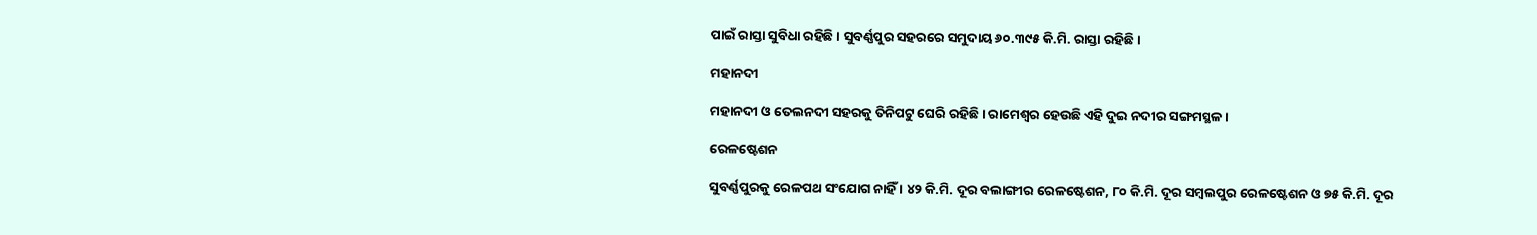ପାଇଁ ରାସ୍ତା ସୁବିଧା ରହିଛି । ସୁବର୍ଣ୍ଣପୁର ସହରରେ ସମୁଦାୟ ୬୦.୩୯୫ କି.ମି. ରାସ୍ତା ରହିଛି ।

ମହାନଦୀ

ମହାନଦୀ ଓ ତେଲନଦୀ ସହରକୁ ତିନିପଟୁ ଘେରି ରହିଛି । ରାମେଶ୍ଵର ହେଉଛି ଏହି ଦୁଇ ନଦୀର ସଙ୍ଗମସ୍ଥଳ ।

ରେଳଷ୍ଟେଶନ

ସୁବର୍ଣ୍ଣପୁରକୁ ରେଳପଥ ସଂଯୋଗ ନାହିଁ । ୪୨ କି.ମି. ଦୂର ବଲାଙ୍ଗୀର ରେଳଷ୍ଟେଶନ, ୮୦ କି.ମି. ଦୂର ସମ୍ବଲପୁର ରେଳଷ୍ଟେଶନ ଓ ୭୫ କି.ମି. ଦୂର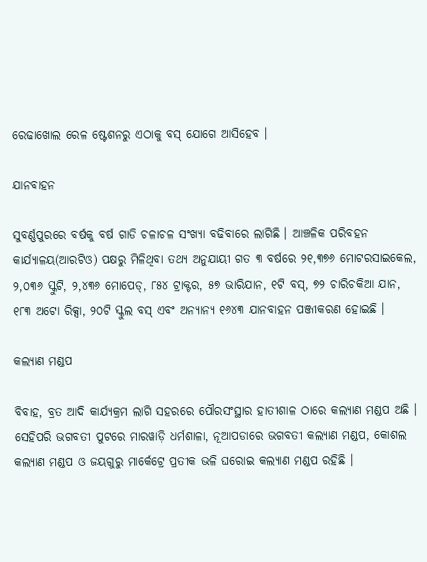ରେଢାଖୋଲ ରେଳ ଷ୍ଟେଶନରୁ ଏଠାକୁ ବସ୍ ଯୋଗେ ଆସିହେବ ।

ଯାନବାହନ

ସୁବର୍ଣ୍ଣପୁରରେ ବର୍ଷକୁ ବର୍ଷ ଗାଡି ଚଳାଚଳ ସଂଖ୍ୟା ବଢିବାରେ ଲାଗିଛି । ଆଞ୍ଚଳିକ ପରିବହନ କାର୍ଯ୍ୟାଳୟ(ଆରଟିଓ) ପକ୍ଷରୁ ମିଳିଥିବା ତଥ୍ୟ ଅନୁଯାୟୀ ଗତ ୩ ବର୍ଷରେ ୨୧,୩୭୬ ମୋଟରସାଇକେଲ, ୨,୦୩୬ ସ୍କୁଟି, ୨,୪୩୬ ମୋପେଡ୍, ୮୫୪ ଟ୍ରାକ୍ଟର, ୫୭ ଭାରିଯାନ, ୧ଟି ବସ୍‌, ୭୨ ଚାରିଚକିଆ ଯାନ,  ୧୮୩ ଅଟୋ ରିକ୍ସା, ୨୦ଟି ସ୍କୁଲ ବସ୍ ଏବଂ ଅନ୍ୟାନ୍ୟ ୧୬୪୩ ଯାନବାହନ ପଞ୍ଜୀକରଣ ହୋଇଛି ।

କଲ୍ୟାଣ ମଣ୍ଡପ

ବିବାହ, ବ୍ରତ ଆଦି କାର୍ଯ୍ୟକ୍ରମ ଲାଗି ସହରରେ ପୌରସଂସ୍ଥାର ହାତୀଶାଳ ଠାରେ କଲ୍ୟାଣ ମଣ୍ଡପ ଅଛି । ସେହିପରି ଭଗବତୀ ପୁଟରେ ମାରୱାଡ଼ି ଧର୍ମଶାଳା, ନୂଆପଡାରେ ଭଗବତୀ କଲ୍ୟାଣ ମଣ୍ଡପ, କୋଶଲ କଲ୍ୟାଣ ମଣ୍ଡପ ଓ ଜୟଗୁରୁ ମାର୍କେଟ୍ରେ ପ୍ରତୀକ ଭଳି ଘରୋଇ କଲ୍ୟାଣ ମଣ୍ଡପ ରହିଛି ।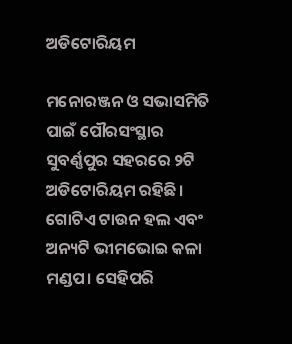ଅଡିଟୋରିୟମ

ମନୋରଞ୍ଜନ ଓ ସଭାସମିତି ପାଇଁ ପୌରସଂସ୍ଥାର ସୁବର୍ଣ୍ଣପୁର ସହରରେ ୨ଟି ଅଡିଟୋରିୟମ ରହିଛି। ଗୋଟିଏ ଟାଉନ ହଲ ଏବଂ ଅନ୍ୟଟି ଭୀମଭୋଇ କଳା ମଣ୍ଡପ। ସେହିପରି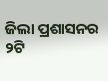ଜିଲା ପ୍ରଶାସନର ୨ଟି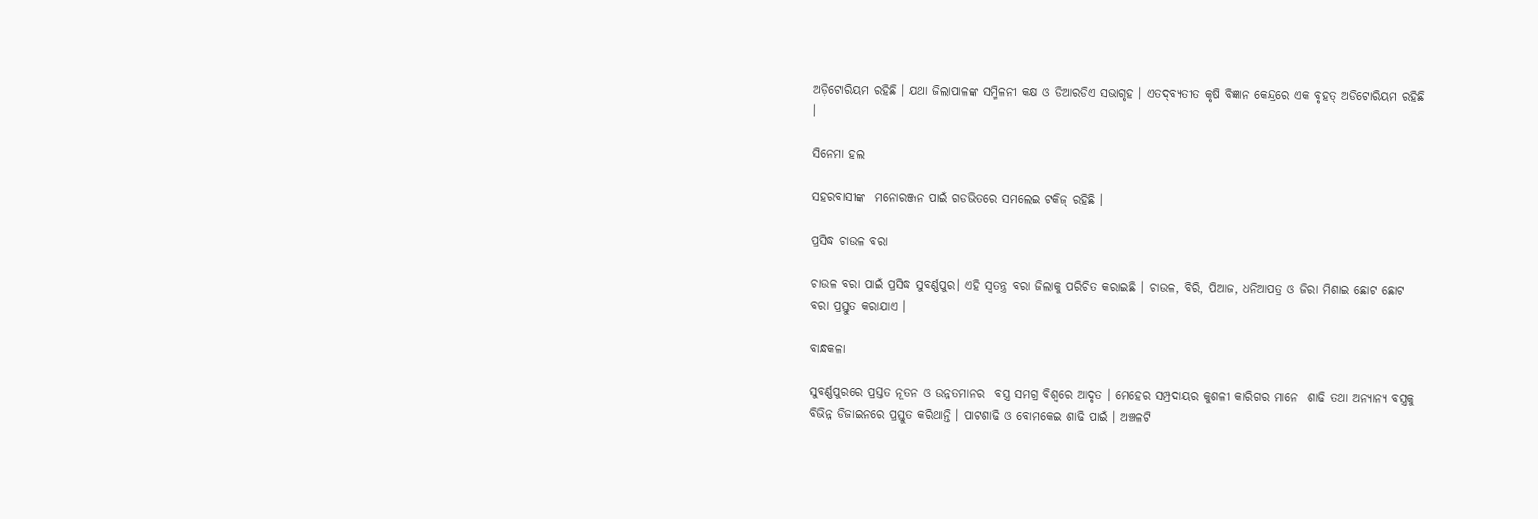ଅଡ଼ିଟୋରିୟମ ରହିଛି । ଯଥା ଜିଲାପାଳଙ୍କ ସମ୍ମିଳନୀ କକ୍ଷ ଓ ଡିଆରଡିଏ ସଭାଗୃହ । ଏତଦ୍‌ବ୍ୟତୀତ କୃଷି ବିଜ୍ଞାନ କେନ୍ଦ୍ରରେ ଏକ ବୃହତ୍ ଅଡିଟୋରିୟମ ରହିଛି ।

ସିନେମା ହଲ

ସହରବାସୀଙ୍କ  ମନୋରଞ୍ଜନ ପାଇଁ ଗଡଭିତରେ ସମଲେଇ ଟକିଜ୍ ରହିଛି ।

ପ୍ରସିଦ୍ଧ ଚାଉଳ ବରା

ଚାଉଳ ବରା ପାଇଁ ପ୍ରସିଦ୍ଧ ସୁବର୍ଣ୍ଣପୁର। ଏହି ସ୍ୱତନ୍ତ୍ର ବରା ଜିଲାକୁ ପରିଚିତ କରାଇଛି । ଚାଉଳ, ବିରି, ପିଆଜ, ଧନିଆପତ୍ର ଓ ଜିରା ମିଶାଇ ଛୋଟ ଛୋଟ ବରା ପ୍ରସ୍ତୁତ କରାଯାଏ ।

ବାନ୍ଧକଳା

ସୁବର୍ଣ୍ଣପୁରରେ ପ୍ରସ୍ତତ ନୂତନ ଓ ଉନ୍ନତମାନର  ବସ୍ତ୍ର ସମଗ୍ର ବିଶ୍ୱରେ ଆଦୃତ । ମେହେର ସମ୍ପ୍ରଦାୟର କୁଶଳୀ କାରିଗର ମାନେ  ଶାଢି ତଥା ଅନ୍ୟାନ୍ୟ ବସ୍ତ୍ରକୁ ବିଭିନ୍ନ ଡିଜାଇନରେ ପ୍ରସ୍ତୁତ କରିଥାନ୍ତି । ପାଟଶାଢି ଓ ବୋମକେଇ ଶାଢି ପାଇଁ । ଅଞ୍ଚଳଟି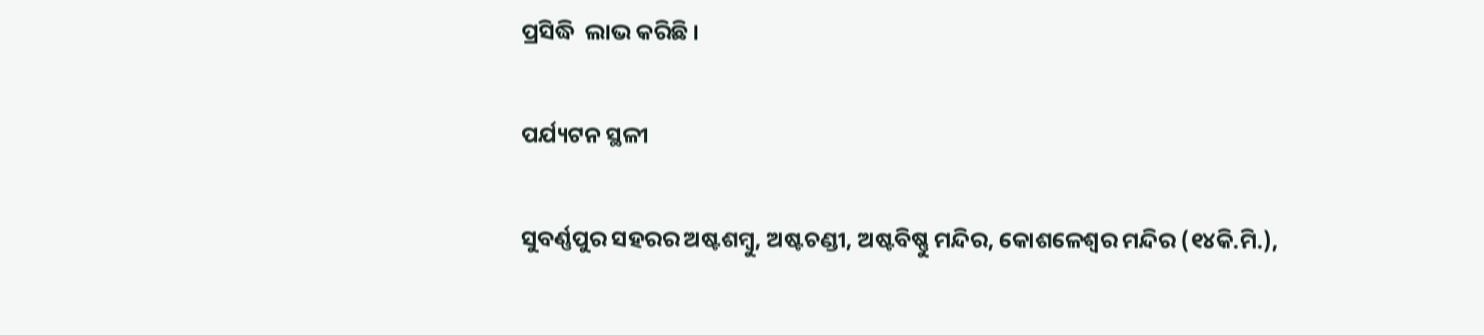ପ୍ରସିଦ୍ଧି  ଲାଭ କରିଛି ।

ପର୍ଯ୍ୟଟନ ସ୍ଥଳୀ

ସୁବର୍ଣ୍ଣପୁର ସହରର ଅଷ୍ଟଶମ୍ବୁ, ଅଷ୍ଟଚଣ୍ଡୀ, ଅଷ୍ଟବିଷ୍ଣୁ ମନ୍ଦିର, କୋଶଳେଶ୍ଵର ମନ୍ଦିର (୧୪କି.ମି.),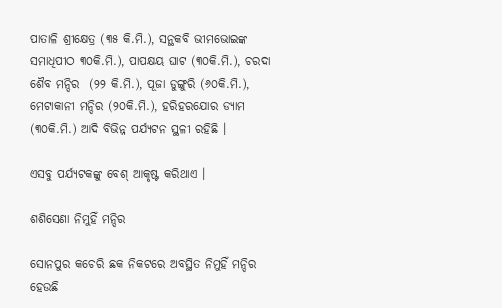ପାତାଳି ଶ୍ରୀକ୍ଷେତ୍ର (୩୫ କି.ମି.), ସନ୍ଥକବି ଭୀମଭୋଇଙ୍କ ସମାଧିପୀଠ ୩୦କି.ମି.), ପାପକ୍ଷୟ ଘାଟ (୩୦କି.ମି.), ଚରଦା ଶୈବ ମନ୍ଦିର  (୨୨ କି.ମି.), ପୂଜା ଡୁଙ୍ଗୁରି (୬୦କି.ମି.), ମେଟାକାନୀ ମନ୍ଦିର (୨୦କି.ମି.), ହରିହରଯୋର ଡ୍ୟାମ (୩୦କି.ମି.) ଆଦି ବିଭିନ୍ନ ପର୍ଯ୍ୟଟନ ସ୍ଥଳୀ ରହିଛି ।

ଏସବୁ ପର୍ଯ୍ୟଟକଙ୍କୁ ବେଶ୍ ଆକୃଷ୍ଟ କରିଥାଏ ।

ଶଶିସେଣା ନିମୁହିଁ ମନ୍ଦିର

ସୋନପୁର କଚେରି ଛକ ନିକଟରେ ଅବସ୍ଥିତ ନିମୁହିଁ ମନ୍ଦିର ହେଉଛି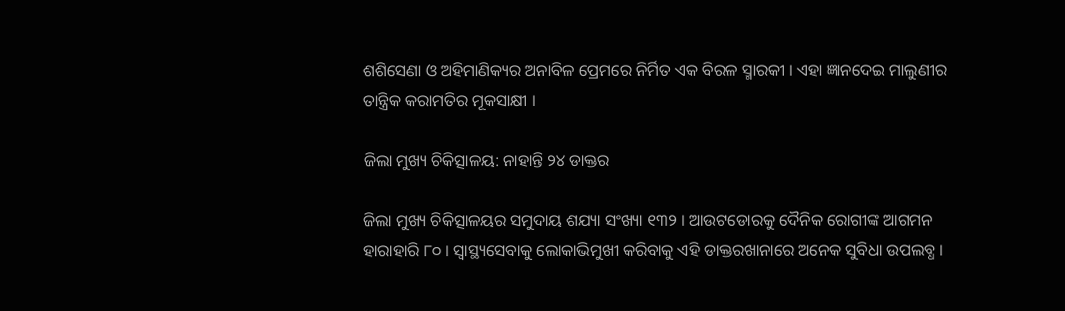ଶଶିସେଣା ଓ ଅହିମାଣିକ୍ୟର ଅନାବିଳ ପ୍ରେମରେ ନିର୍ମିତ ଏକ ବିରଳ ସ୍ମାରକୀ । ଏହା ଜ୍ଞାନଦେଇ ମାଲୁଣୀର ତାନ୍ତ୍ରିକ କରାମତିର ମୂକସାକ୍ଷୀ ।

ଜିଲା ମୁଖ୍ୟ ଚିକିତ୍ସାଳୟ: ନାହାନ୍ତି ୨୪ ଡାକ୍ତର

ଜିଲା ମୁଖ୍ୟ ଚିକିତ୍ସାଳୟର ସମୁଦାୟ ଶଯ୍ୟା ସଂଖ୍ୟା ୧୩୨ । ଆଉଟଡୋରକୁ ଦୈନିକ ରୋଗୀଙ୍କ ଆଗମନ ହାରାହାରି ୮୦ । ସ୍ୱାସ୍ଥ୍ୟସେବାକୁ ଲୋକାଭିମୁଖୀ କରିବାକୁ ଏହି ଡାକ୍ତରଖାନାରେ ଅନେକ ସୁବିଧା ଉପଲବ୍ଧ ।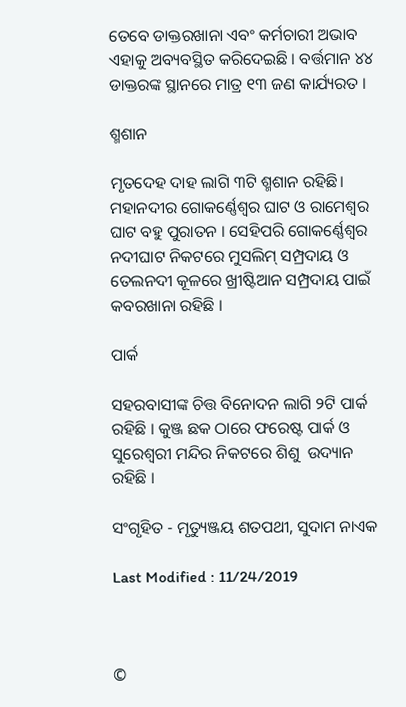ତେବେ ଡାକ୍ତରଖାନା ଏବଂ କର୍ମଚାରୀ ଅଭାବ ଏହାକୁ ଅବ୍ୟବସ୍ଥିତ କରିଦେଇଛି । ବର୍ତ୍ତମାନ ୪୪ ଡାକ୍ତରଙ୍କ ସ୍ଥାନରେ ମାତ୍ର ୧୩ ଜଣ କାର୍ଯ୍ୟରତ ।

ଶ୍ମଶାନ

ମୃତଦେହ ଦାହ ଲାଗି ୩ଟି ଶ୍ମଶାନ ରହିଛି। ମହାନଦୀର ଗୋକର୍ଣ୍ଣେଶ୍ଵର ଘାଟ ଓ ରାମେଶ୍ଵର ଘାଟ ବହୁ ପୁରାତନ । ସେହିପରି ଗୋକର୍ଣ୍ଣେଶ୍ଵର ନଦୀଘାଟ ନିକଟରେ ମୁସଲିମ୍ ସମ୍ପ୍ରଦାୟ ଓ ତେଲନଦୀ କୂଳରେ ଖ୍ରୀଷ୍ଟିଆନ ସମ୍ପ୍ରଦାୟ ପାଇଁ କବରଖାନା ରହିଛି ।

ପାର୍କ

ସହରବାସୀଙ୍କ ଚିତ୍ତ ବିନୋଦନ ଲାଗି ୨ଟି ପାର୍କ ରହିଛି । କୁଞ୍ଜ ଛକ ଠାରେ ଫରେଷ୍ଟ ପାର୍କ ଓ ସୁରେଶ୍ଵରୀ ମନ୍ଦିର ନିକଟରେ ଶିଶୁ  ଉଦ୍ୟାନ ରହିଛି ।

ସଂଗୃହିତ - ମୃତ୍ୟୁଞ୍ଜୟ ଶତପଥୀ, ସୁଦାମ ନାଏକ

Last Modified : 11/24/2019



©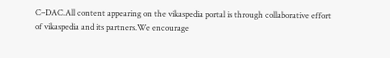C–DAC.All content appearing on the vikaspedia portal is through collaborative effort of vikaspedia and its partners.We encourage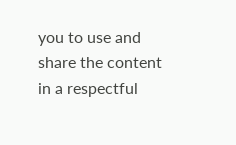you to use and share the content in a respectful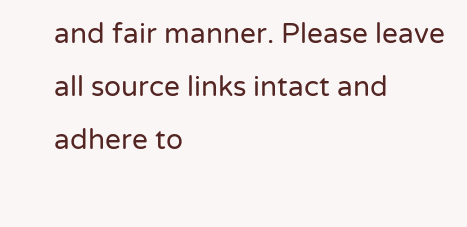and fair manner. Please leave all source links intact and adhere to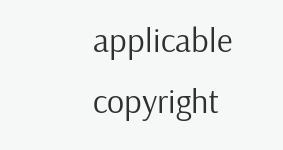applicable copyright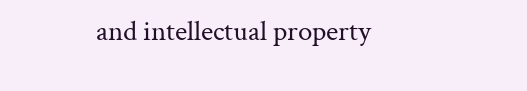and intellectual property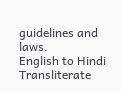guidelines and laws.
English to Hindi Transliterate